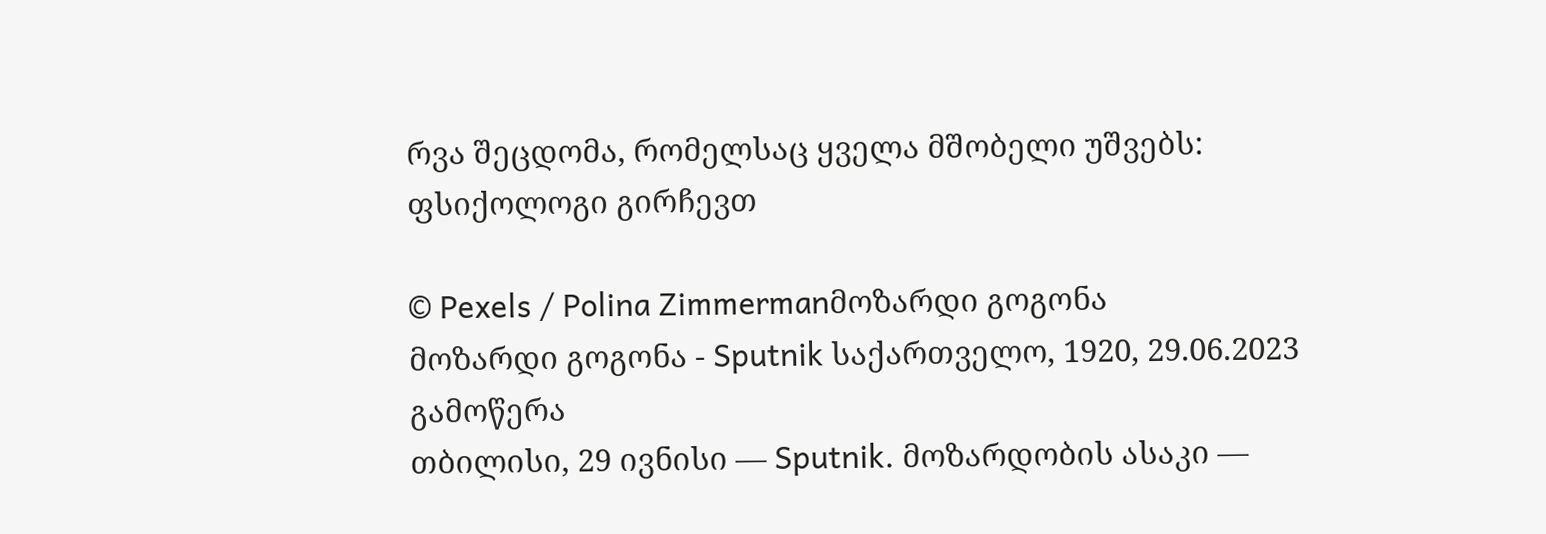რვა შეცდომა, რომელსაც ყველა მშობელი უშვებს: ფსიქოლოგი გირჩევთ

© Pexels / Polina Zimmermanმოზარდი გოგონა
მოზარდი გოგონა - Sputnik საქართველო, 1920, 29.06.2023
გამოწერა
თბილისი, 29 ივნისი — Sputnik. მოზარდობის ასაკი —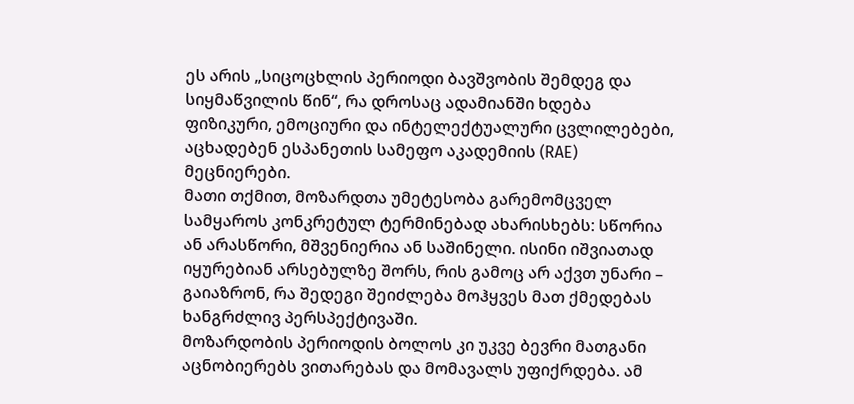ეს არის „სიცოცხლის პერიოდი ბავშვობის შემდეგ და სიყმაწვილის წინ“, რა დროსაც ადამიანში ხდება ფიზიკური, ემოციური და ინტელექტუალური ცვლილებები, აცხადებენ ესპანეთის სამეფო აკადემიის (RAE) მეცნიერები.
მათი თქმით, მოზარდთა უმეტესობა გარემომცველ სამყაროს კონკრეტულ ტერმინებად ახარისხებს: სწორია ან არასწორი, მშვენიერია ან საშინელი. ისინი იშვიათად იყურებიან არსებულზე შორს, რის გამოც არ აქვთ უნარი – გაიაზრონ, რა შედეგი შეიძლება მოჰყვეს მათ ქმედებას ხანგრძლივ პერსპექტივაში.
მოზარდობის პერიოდის ბოლოს კი უკვე ბევრი მათგანი აცნობიერებს ვითარებას და მომავალს უფიქრდება. ამ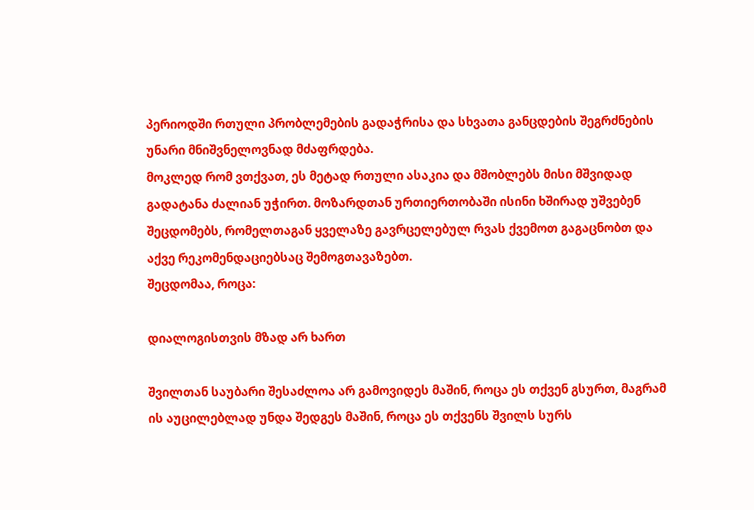პერიოდში რთული პრობლემების გადაჭრისა და სხვათა განცდების შეგრძნების უნარი მნიშვნელოვნად მძაფრდება.
მოკლედ რომ ვთქვათ, ეს მეტად რთული ასაკია და მშობლებს მისი მშვიდად გადატანა ძალიან უჭირთ. მოზარდთან ურთიერთობაში ისინი ხშირად უშვებენ შეცდომებს, რომელთაგან ყველაზე გავრცელებულ რვას ქვემოთ გაგაცნობთ და აქვე რეკომენდაციებსაც შემოგთავაზებთ.
შეცდომაა, როცა:

დიალოგისთვის მზად არ ხართ

შვილთან საუბარი შესაძლოა არ გამოვიდეს მაშინ, როცა ეს თქვენ გსურთ, მაგრამ ის აუცილებლად უნდა შედგეს მაშინ, როცა ეს თქვენს შვილს სურს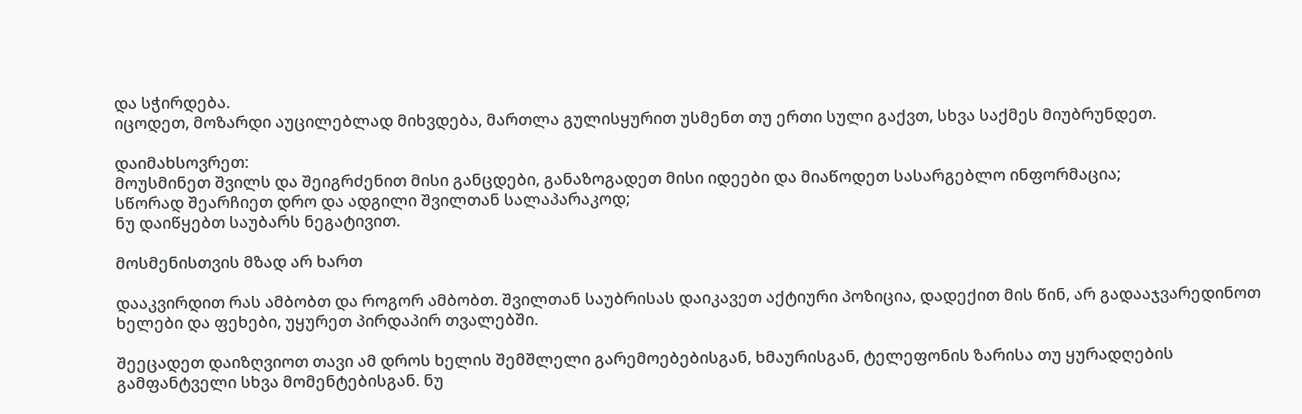და სჭირდება.
იცოდეთ, მოზარდი აუცილებლად მიხვდება, მართლა გულისყურით უსმენთ თუ ერთი სული გაქვთ, სხვა საქმეს მიუბრუნდეთ.

დაიმახსოვრეთ:
მოუსმინეთ შვილს და შეიგრძენით მისი განცდები, განაზოგადეთ მისი იდეები და მიაწოდეთ სასარგებლო ინფორმაცია;
სწორად შეარჩიეთ დრო და ადგილი შვილთან სალაპარაკოდ;
ნუ დაიწყებთ საუბარს ნეგატივით.

მოსმენისთვის მზად არ ხართ

დააკვირდით რას ამბობთ და როგორ ამბობთ. შვილთან საუბრისას დაიკავეთ აქტიური პოზიცია, დადექით მის წინ, არ გადააჯვარედინოთ ხელები და ფეხები, უყურეთ პირდაპირ თვალებში.

შეეცადეთ დაიზღვიოთ თავი ამ დროს ხელის შემშლელი გარემოებებისგან, ხმაურისგან, ტელეფონის ზარისა თუ ყურადღების გამფანტველი სხვა მომენტებისგან. ნუ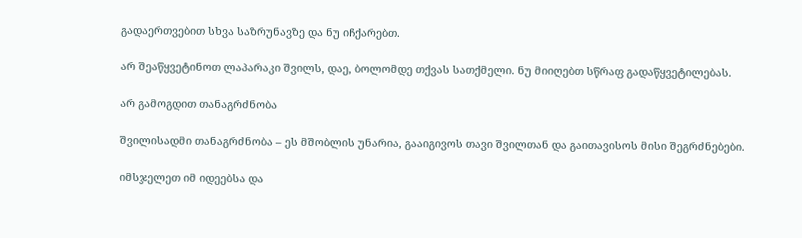გადაერთვებით სხვა საზრუნავზე და ნუ იჩქარებთ.

არ შეაწყვეტინოთ ლაპარაკი შვილს, დაე, ბოლომდე თქვას სათქმელი. ნუ მიიღებთ სწრაფ გადაწყვეტილებას.

არ გამოგდით თანაგრძნობა

შვილისადმი თანაგრძნობა – ეს მშობლის უნარია, გააიგივოს თავი შვილთან და გაითავისოს მისი შეგრძნებები.

იმსჯელეთ იმ იდეებსა და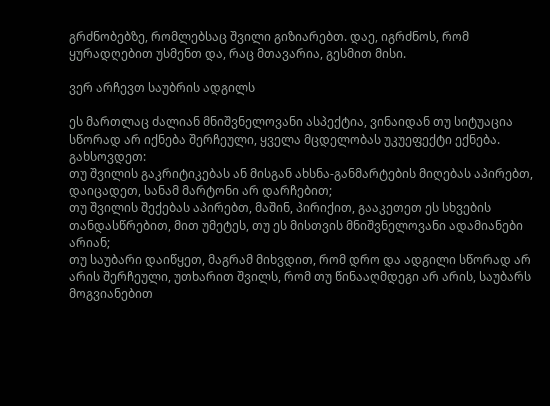გრძნობებზე, რომლებსაც შვილი გიზიარებთ. დაე, იგრძნოს, რომ ყურადღებით უსმენთ და, რაც მთავარია, გესმით მისი.

ვერ არჩევთ საუბრის ადგილს

ეს მართლაც ძალიან მნიშვნელოვანი ასპექტია, ვინაიდან თუ სიტუაცია სწორად არ იქნება შერჩეული, ყველა მცდელობას უკუეფექტი ექნება.
გახსოვდეთ:
თუ შვილის გაკრიტიკებას ან მისგან ახსნა-განმარტების მიღებას აპირებთ, დაიცადეთ, სანამ მარტონი არ დარჩებით;
თუ შვილის შექებას აპირებთ, მაშინ, პირიქით, გააკეთეთ ეს სხვების თანდასწრებით, მით უმეტეს, თუ ეს მისთვის მნიშვნელოვანი ადამიანები არიან;
თუ საუბარი დაიწყეთ, მაგრამ მიხვდით, რომ დრო და ადგილი სწორად არ არის შერჩეული, უთხარით შვილს, რომ თუ წინააღმდეგი არ არის, საუბარს მოგვიანებით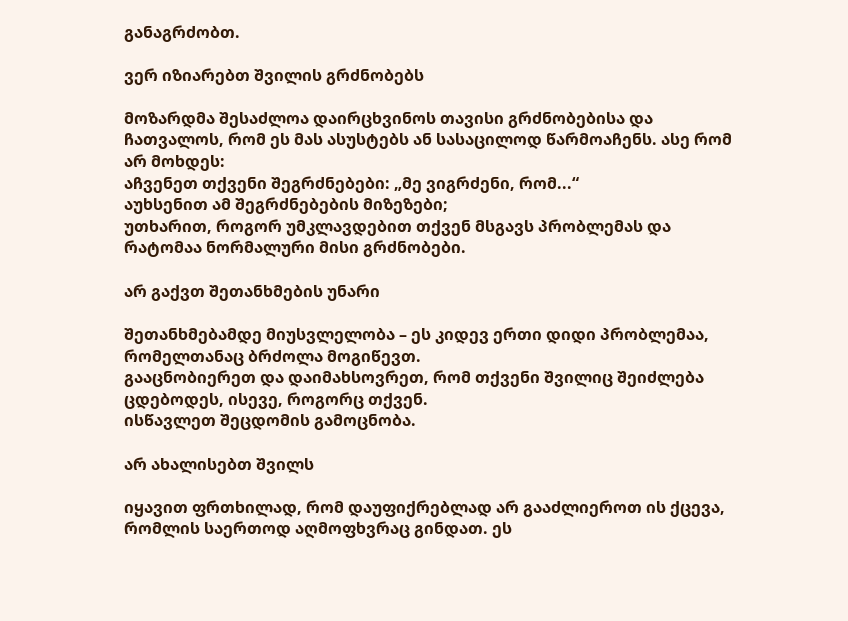განაგრძობთ.

ვერ იზიარებთ შვილის გრძნობებს

მოზარდმა შესაძლოა დაირცხვინოს თავისი გრძნობებისა და ჩათვალოს, რომ ეს მას ასუსტებს ან სასაცილოდ წარმოაჩენს. ასე რომ არ მოხდეს:
აჩვენეთ თქვენი შეგრძნებები: „მე ვიგრძენი, რომ...“
აუხსენით ამ შეგრძნებების მიზეზები;
უთხარით, როგორ უმკლავდებით თქვენ მსგავს პრობლემას და რატომაა ნორმალური მისი გრძნობები.

არ გაქვთ შეთანხმების უნარი

შეთანხმებამდე მიუსვლელობა – ეს კიდევ ერთი დიდი პრობლემაა, რომელთანაც ბრძოლა მოგიწევთ.
გააცნობიერეთ და დაიმახსოვრეთ, რომ თქვენი შვილიც შეიძლება ცდებოდეს, ისევე, როგორც თქვენ.
ისწავლეთ შეცდომის გამოცნობა.

არ ახალისებთ შვილს

იყავით ფრთხილად, რომ დაუფიქრებლად არ გააძლიეროთ ის ქცევა, რომლის საერთოდ აღმოფხვრაც გინდათ. ეს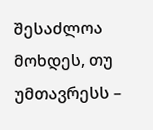შესაძლოა მოხდეს, თუ უმთავრესს –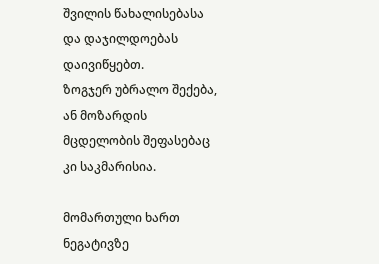შვილის წახალისებასა და დაჯილდოებას დაივიწყებთ.
ზოგჯერ უბრალო შექება, ან მოზარდის მცდელობის შეფასებაც კი საკმარისია.

მომართული ხართ ნეგატივზე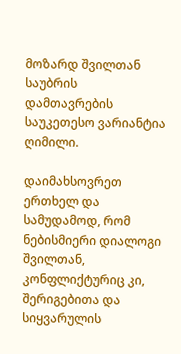მოზარდ შვილთან საუბრის დამთავრების საუკეთესო ვარიანტია ღიმილი.

დაიმახსოვრეთ ერთხელ და სამუდამოდ, რომ ნებისმიერი დიალოგი შვილთან, კონფლიქტურიც კი, შერიგებითა და სიყვარულის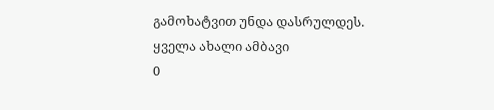გამოხატვით უნდა დასრულდეს.
ყველა ახალი ამბავი
0